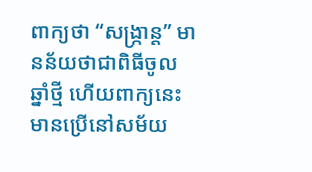ពាក្យថា “សង្ក្រាន្ត” មានន័យថាជាពិធីចូលឆ្នាំថ្មី ហើយពាក្យនេះមានប្រើនៅសម័យ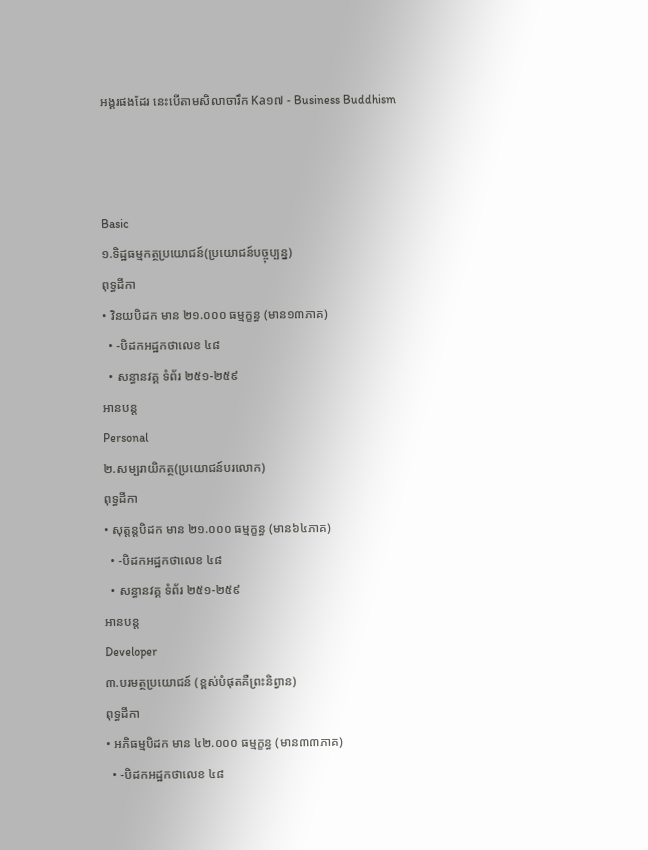អង្គរផងដែរ នេះបើតាមសិលាចារឹក Ka១៧ - Business Buddhism



Basic
១.ទិដ្ឋធម្មកត្ថប្រយោជន៍(ប្រយោជន៍បច្ចុប្បន្ន)
ពុទ្ធដីកា
• វិនយបិដក មាន ២១.០០០ ធម្មក្ខន្ធ (មាន១៣ភាគ)
  • -បិដកអដ្ឋកថាលេខ ៤៨
  • សន្ធានវគ្គ ទំព័រ ២៥១-២៥៩
អានបន្ត
Personal
២.សម្បរាយិកត្ថ(ប្រយោជន៍បរលោក)
ពុទ្ធដីកា
• សុត្តន្តបិដក មាន ២១.០០០ ធម្មក្ខន្ធ (មាន៦៤ភាគ)
  • -បិដកអដ្ឋកថាលេខ ៤៨
  • សន្ធានវគ្គ ទំព័រ ២៥១-២៥៩
អានបន្ត
Developer
៣.បរមត្ថប្រយោជន៍ (ខ្ពស់បំផុតគឺព្រះនិព្វាន)
ពុទ្ធដីកា
• អភិធម្មបិដក មាន ៤២.០០០ ធម្មក្ខន្ធ (មាន៣៣ភាគ)
  • -បិដកអដ្ឋកថាលេខ ៤៨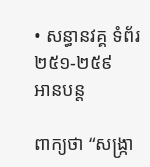• សន្ធានវគ្គ ទំព័រ ២៥១-២៥៩
អានបន្ត

ពាក្យថា “សង្ក្រា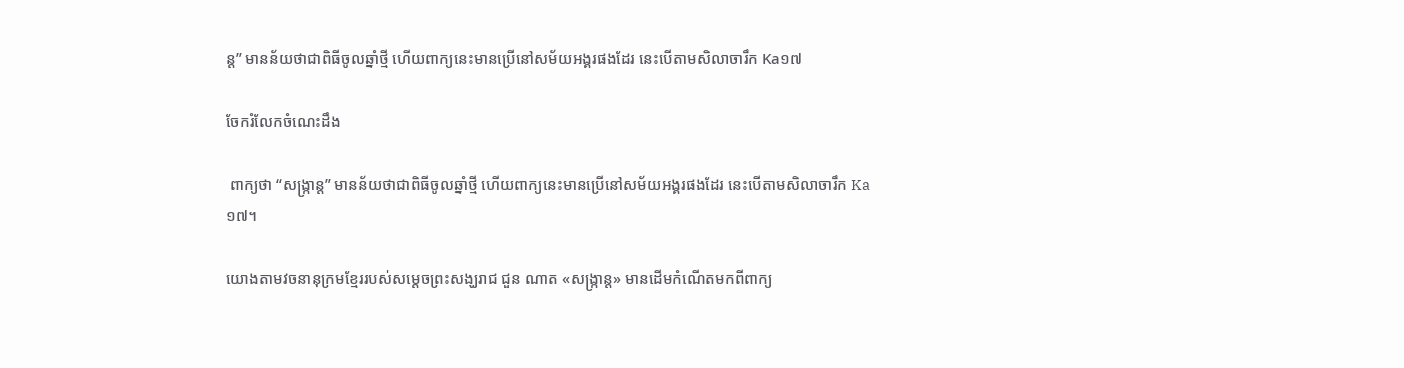ន្ត” មានន័យថាជាពិធីចូលឆ្នាំថ្មី ហើយពាក្យនេះមានប្រើនៅសម័យអង្គរផងដែរ នេះបើតាមសិលាចារឹក Ka១៧

ចែករំលែកចំណេះដឹង

 ពាក្យថា “សង្ក្រាន្ត” មានន័យថាជាពិធីចូលឆ្នាំថ្មី ហើយពាក្យនេះមានប្រើនៅសម័យអង្គរផងដែរ នេះបើតាមសិលាចារឹក Ka១៧។

យោងតាមវចនានុក្រមខ្មែររបស់សម្ដេចព្រះសង្ឃរាជ ជួន ណាត «សង្ក្រាន្ត» មានដើមកំណើតមកពីពាក្យ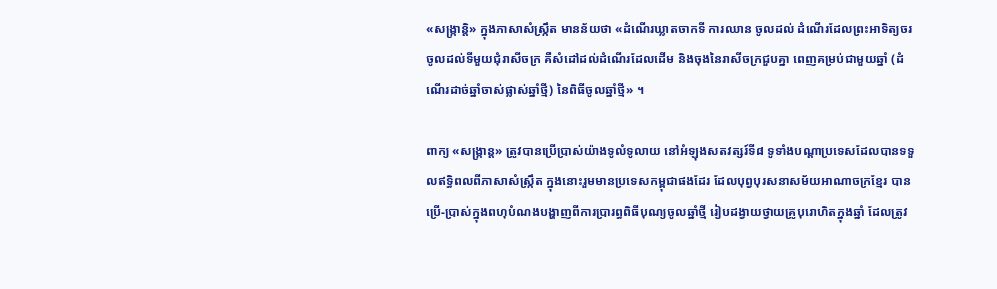«សង្រ្កាន្តិ» ក្នុងភាសាសំស្រ្កឹត មានន័យថា «ដំណើរឃ្លាតចាកទី ការឈាន ចូលដល់ ដំណើរដែលព្រះអាទិត្យចរចូលដល់ទីមួយជុំរាសីចក្រ គឺសំដៅដល់ដំណើរដែលដើម និងចុងនៃរាសីចក្រជួបគ្នា ពេញគម្រប់ជាមួយឆ្នាំ (ដំណើរដាច់ឆ្នាំចាស់ផ្លាស់ឆ្នាំថ្មី) នៃពិធីចូលឆ្នាំថ្មី» ។

ពាក្យ «សង្ក្រាន្ត» ត្រូវបានប្រើប្រាស់យ៉ាងទូលំទូលាយ នៅអំឡុងសតវត្សរ៍ទី៨ ទូទាំងបណ្តាប្រទេសដែលបានទទួលឥទ្ធិពលពីភាសាសំស្ក្រឹត ក្នុងនោះរួមមានប្រទេសកម្ពុជាផងដែរ ដែលបុព្វបុរសនាសម័យអាណាចក្រខ្មែរ បានប្រើ-ប្រាស់ក្នុងពហុបំណងបង្ហាញពីការប្រារព្ធពិធីបុណ្យចូលឆ្នាំថ្មី រៀបដង្វាយថ្វាយគ្រូបុរោហិតក្នុងឆ្នាំ ដែលត្រូវ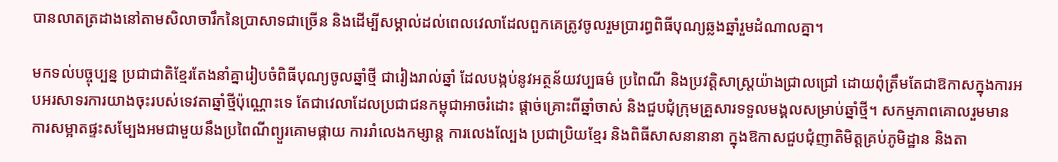បានលាតត្រដាងនៅតាមសិលាចារឹកនៃប្រាសាទជាច្រើន និងដើម្បីសម្គាល់ដល់ពេលវេលាដែលពួកគេត្រូវចូលរួមប្រារព្ធពិធីបុណ្យឆ្លងឆ្នាំរួមដំណាលគ្នា។

មកទល់បច្ចុប្បន្ន ប្រជាជាតិខ្មែរតែងនាំគ្នារៀបចំពិធីបុណ្យចូលឆ្នាំថី្ម ជារៀងរាល់ឆ្នាំ ដែលបង្កប់នូវអត្ថន័យវប្បធម៌ ប្រពៃណី និងប្រវតិ្ដសាស្ដ្រយ៉ាងជ្រាលជ្រៅ ដោយពុំត្រឹមតែជាឱកាសក្នុងការអបអរសាទរការយាងចុះរបស់ទេវតាឆ្នាំថ្មីប៉ុណ្ណោះទេ តែជាវេលាដែលប្រជាជនកម្ពុជាអាចរំដោះ ផ្ដាច់គ្រោះពីឆ្នាំចាស់ និងជួបជុំក្រុមគ្រួសារទទួលមង្គលសម្រាប់ឆ្នាំថ្មី។ សកម្មភាពគោលរួមមាន ការសម្អាតផ្ទះសម្បែងអមជាមួយនឹងប្រពៃណីព្យួរគោមផ្កាយ ការរាំលេងកម្សាន្ត ការលេងល្បែង ប្រជាប្រិយខ្មែរ និងពិធីសាសនានានា ក្នុងឱកាសជួបជុំញាតិមិត្តគ្រប់ភូមិដ្ឋាន និងតា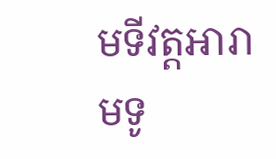មទីវត្តអារាមទូ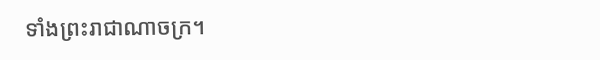ទាំងព្រះរាជាណាចក្រ។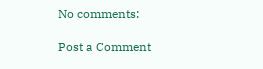No comments:

Post a Comment